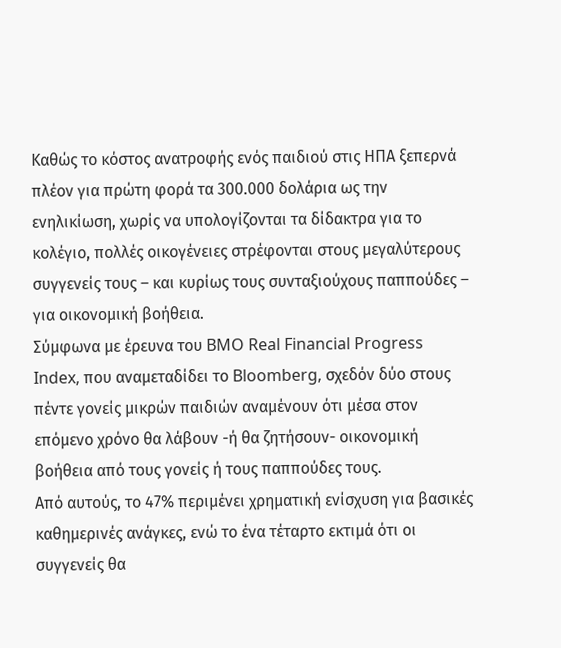Καθώς το κόστος ανατροφής ενός παιδιού στις ΗΠΑ ξεπερνά πλέον για πρώτη φορά τα 300.000 δολάρια ως την ενηλικίωση, χωρίς να υπολογίζονται τα δίδακτρα για το κολέγιο, πολλές οικογένειες στρέφονται στους μεγαλύτερους συγγενείς τους – και κυρίως τους συνταξιούχους παππούδες – για οικονομική βοήθεια.
Σύμφωνα με έρευνα του BMO Real Financial Progress Index, που αναμεταδίδει το Bloomberg, σχεδόν δύο στους πέντε γονείς μικρών παιδιών αναμένουν ότι μέσα στον επόμενο χρόνο θα λάβουν -ή θα ζητήσουν- οικονομική βοήθεια από τους γονείς ή τους παππούδες τους.
Από αυτούς, το 47% περιμένει χρηματική ενίσχυση για βασικές καθημερινές ανάγκες, ενώ το ένα τέταρτο εκτιμά ότι οι συγγενείς θα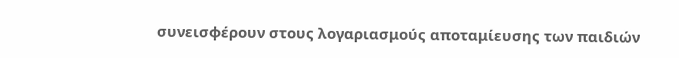συνεισφέρουν στους λογαριασμούς αποταμίευσης των παιδιών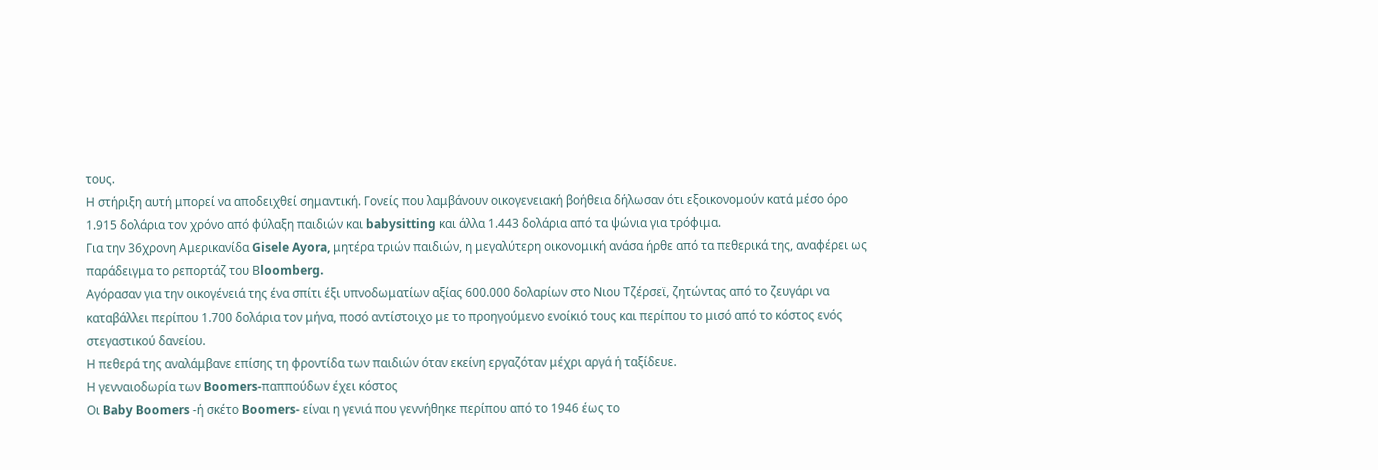τους.
Η στήριξη αυτή μπορεί να αποδειχθεί σημαντική. Γονείς που λαμβάνουν οικογενειακή βοήθεια δήλωσαν ότι εξοικονομούν κατά μέσο όρο 1.915 δολάρια τον χρόνο από φύλαξη παιδιών και babysitting και άλλα 1.443 δολάρια από τα ψώνια για τρόφιμα.
Για την 36χρονη Αμερικανίδα Gisele Ayora, μητέρα τριών παιδιών, η μεγαλύτερη οικονομική ανάσα ήρθε από τα πεθερικά της, αναφέρει ως παράδειγμα το ρεπορτάζ του Βloomberg.
Αγόρασαν για την οικογένειά της ένα σπίτι έξι υπνοδωματίων αξίας 600.000 δολαρίων στο Νιου Τζέρσεϊ, ζητώντας από το ζευγάρι να καταβάλλει περίπου 1.700 δολάρια τον μήνα, ποσό αντίστοιχο με το προηγούμενο ενοίκιό τους και περίπου το μισό από το κόστος ενός στεγαστικού δανείου.
Η πεθερά της αναλάμβανε επίσης τη φροντίδα των παιδιών όταν εκείνη εργαζόταν μέχρι αργά ή ταξίδευε.
Η γενναιοδωρία των Boomers-παππούδων έχει κόστος
Οι Baby Boomers -ή σκέτο Boomers- είναι η γενιά που γεννήθηκε περίπου από το 1946 έως το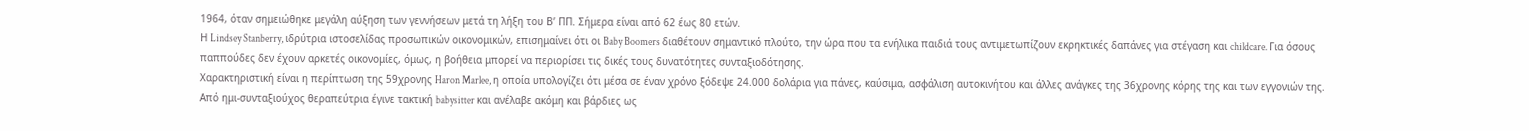1964, όταν σημειώθηκε μεγάλη αύξηση των γεννήσεων μετά τη λήξη του Β’ ΠΠ. Σήμερα είναι από 62 έως 80 ετών.
Η Lindsey Stanberry, ιδρύτρια ιστοσελίδας προσωπικών οικονομικών, επισημαίνει ότι οι Baby Boomers διαθέτουν σημαντικό πλούτο, την ώρα που τα ενήλικα παιδιά τους αντιμετωπίζουν εκρηκτικές δαπάνες για στέγαση και childcare. Για όσους παππούδες δεν έχουν αρκετές οικονομίες, όμως, η βοήθεια μπορεί να περιορίσει τις δικές τους δυνατότητες συνταξιοδότησης.
Χαρακτηριστική είναι η περίπτωση της 59χρονης Haron Marlee, η οποία υπολογίζει ότι μέσα σε έναν χρόνο ξόδεψε 24.000 δολάρια για πάνες, καύσιμα, ασφάλιση αυτοκινήτου και άλλες ανάγκες της 36χρονης κόρης της και των εγγονιών της. Από ημι-συνταξιούχος θεραπεύτρια έγινε τακτική babysitter και ανέλαβε ακόμη και βάρδιες ως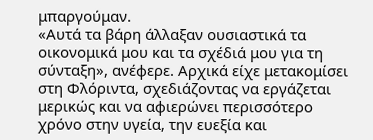μπαργούμαν.
«Αυτά τα βάρη άλλαξαν ουσιαστικά τα οικονομικά μου και τα σχέδιά μου για τη σύνταξη», ανέφερε. Αρχικά είχε μετακομίσει στη Φλόριντα, σχεδιάζοντας να εργάζεται μερικώς και να αφιερώνει περισσότερο χρόνο στην υγεία, την ευεξία και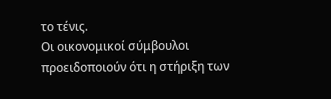το τένις.
Οι οικονομικοί σύμβουλοι προειδοποιούν ότι η στήριξη των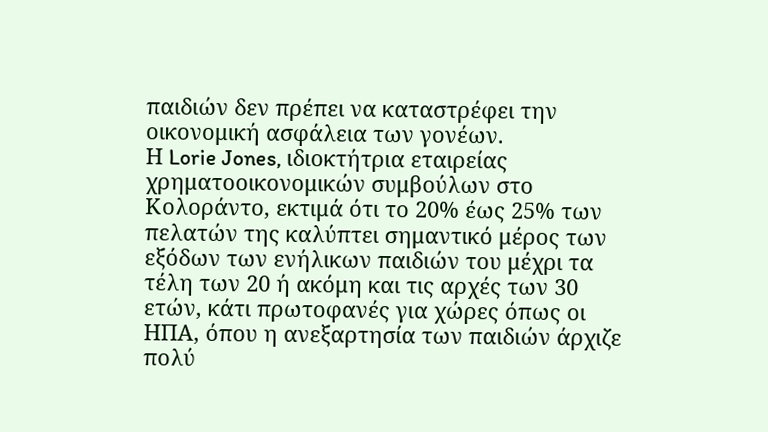παιδιών δεν πρέπει να καταστρέφει την οικονομική ασφάλεια των γονέων.
Η Lorie Jones, ιδιοκτήτρια εταιρείας χρηματοοικονομικών συμβούλων στο Κολοράντο, εκτιμά ότι το 20% έως 25% των πελατών της καλύπτει σημαντικό μέρος των εξόδων των ενήλικων παιδιών του μέχρι τα τέλη των 20 ή ακόμη και τις αρχές των 30 ετών, κάτι πρωτοφανές για χώρες όπως οι ΗΠΑ, όπου η ανεξαρτησία των παιδιών άρχιζε πολύ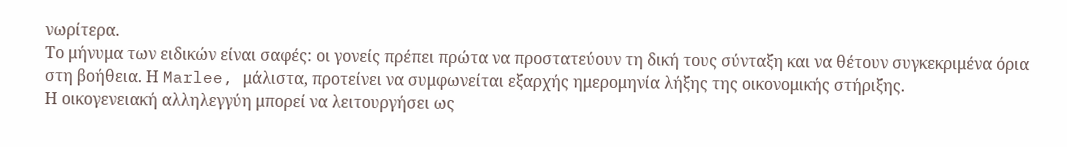νωρίτερα.
Το μήνυμα των ειδικών είναι σαφές: οι γονείς πρέπει πρώτα να προστατεύουν τη δική τους σύνταξη και να θέτουν συγκεκριμένα όρια στη βοήθεια. Η Marlee, μάλιστα, προτείνει να συμφωνείται εξαρχής ημερομηνία λήξης της οικονομικής στήριξης.
Η οικογενειακή αλληλεγγύη μπορεί να λειτουργήσει ως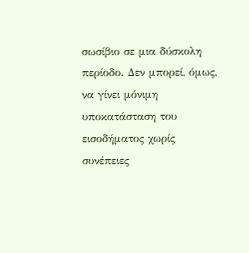σωσίβιο σε μια δύσκολη περίοδο. Δεν μπορεί, όμως, να γίνει μόνιμη υποκατάσταση του εισοδήματος χωρίς συνέπειες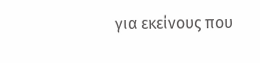για εκείνους που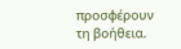προσφέρουν τη βοήθεια.